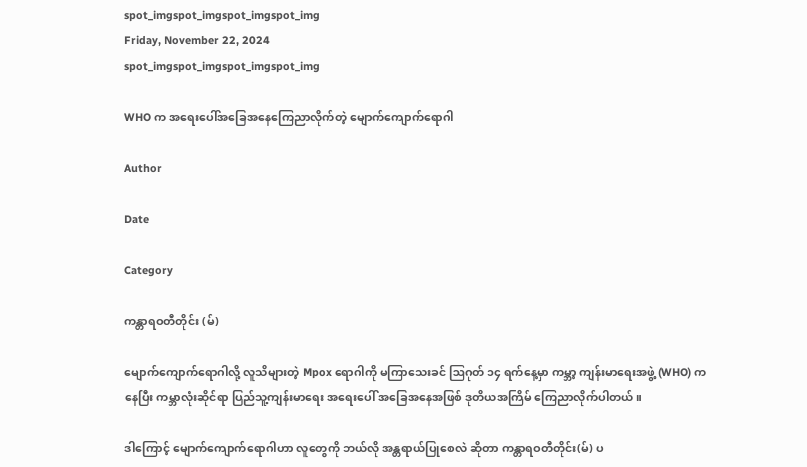spot_imgspot_imgspot_imgspot_img
Friday, November 22, 2024
spot_imgspot_imgspot_imgspot_img

WHO က အရေးပေါ်အခြေအနေကြေညာလိုက်တဲ့ မျောက်ကျောက်ရောဂါ

Author

Date

Category

ကန္တာရဝတီတိုင်း (မ်)

မျောက်ကျောက်ရောဂါလို့ လူသိများတဲ့ Mpox ရောဂါကို မကြာသေးခင် ဩဂုတ် ၁၄ ရက်နေ့မှာ ကမ္ဘာ့ ကျန်းမာရေးအဖွဲ့ (WHO) ကနေပြီး ကမ္ဘာလုံးဆိုင်ရာ ပြည်သူ့ကျန်းမာရေး အရေးပေါ် အခြေအနေအဖြစ် ဒုတိယအကြိမ် ကြေညာလိုက်ပါတယ်။

ဒါကြောင့် မျောက်ကျောက်ရောဂါဟာ လူတွေကို ဘယ်လို အန္တရာယ်ပြုစေလဲ ဆိုတာ ကန္တာရဝတီတိုင်း(မ်) ပ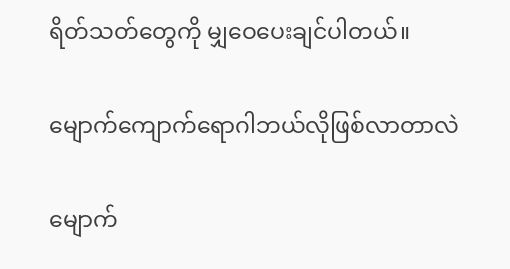ရိတ်သတ်တွေကို မျှဝေပေးချင်ပါတယ်။

မျောက်ကျောက်ရောဂါဘယ်လိုဖြစ်လာတာလဲ

မျောက်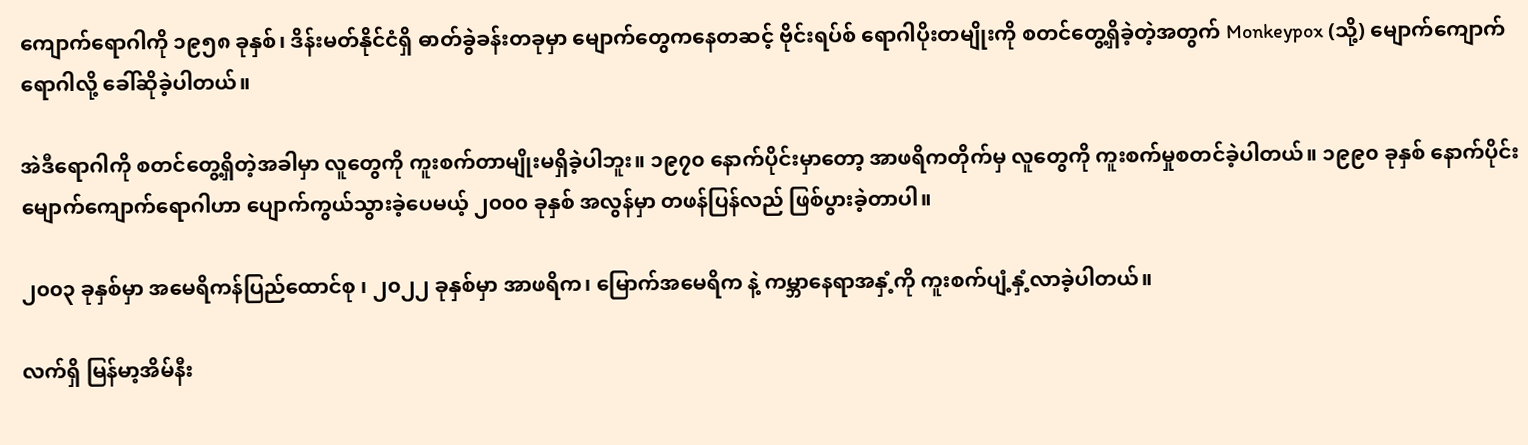ကျောက်ရောဂါကို ၁၉၅၈ ခုနှစ်၊ ဒိန်းမတ်နိုင်ငံရှိ ဓာတ်ခွဲခန်းတခုမှာ မျောက်တွေကနေတဆင့် ဗိုင်းရပ်စ် ရောဂါပိုးတမျိုးကို စတင်တွေ့ရှိခဲ့တဲ့အတွက် Monkeypox (သို့) မျောက်ကျောက်ရောဂါလို့ ခေါ်ဆိုခဲ့ပါတယ်။

အဲဒီရောဂါကို စတင်တွေ့ရှိတဲ့အခါမှာ လူတွေကို ကူးစက်တာမျိုးမရှိခဲ့ပါဘူး။ ၁၉၇၀ နောက်ပိုင်းမှာတော့ အာဖရိကတိုက်မှ လူတွေကို ကူးစက်မှုစတင်ခဲ့ပါတယ်။ ၁၉၉၀ ခုနှစ် နောက်ပိုင်း မျောက်ကျောက်ရောဂါဟာ ပျောက်ကွယ်သွားခဲ့ပေမယ့် ၂၀၀၀ ခုနှစ် အလွန်မှာ တဖန်ပြန်လည် ဖြစ်ပွားခဲ့တာပါ။

၂၀၀၃ ခုနှစ်မှာ အမေရိကန်ပြည်ထောင်စု ၊ ၂၀၂၂ ခုနှစ်မှာ အာဖရိက၊ မြောက်အမေရိက နဲ့ ကမ္ဘာနေရာအနှံ့ကို ကူးစက်ပျံ့နှံ့လာခဲ့ပါတယ်။

လက်ရှိ မြန်မာ့အိမ်နီး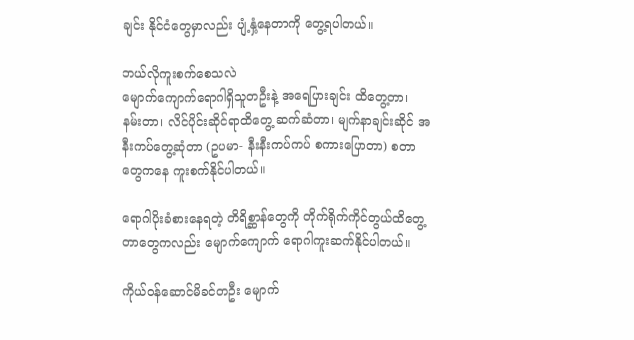ချင်း နိုင်ငံတွေမှာလည်း ပျံ့နှံ့နေတာကို တွေ့ရပါတယ်။

ဘယ်လိုကူးစက်စေသလဲ
မျောက်ကျောက်ရောဂါရှိသူတဦးနဲ့ အရေပြားချင်း ထိတွေ့တာ၊ နမ်းတာ၊ လိင်ပိုင်းဆိုင်ရာထိတွေ့ ဆက်ဆံတာ၊ မျက်နာချင်းဆိုင် အနီးကပ်တွေ့ဆုံတာ (ဥပမာ- နီးနီးကပ်ကပ် စကားပြောတာ) စတာတွေကနေ ကူးစက်နိုင်ပါတယ်။

ရောဂါပိုးခံစားနေရတဲ့ တိရိစ္ဆာန်တွေကို တိုက်ရိုက်ကိုင်တွယ်ထိတွေ့တာတွေကလည်း မျောက်ကျောက် ရောဂါကူးဆက်နိုင်ပါတယ်။

ကိုယ်ဝန်ဆောင်မိခင်တဦး မျောက်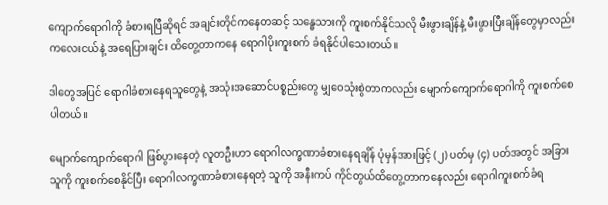ကျောက်ရောဂါကို ခံစားရပြီဆိုရင် အချင်းတိုင်ကနေတဆင့် သန္ဓေသားကို ကူးစက်နိုင်သလို မီးဖွားချိန်နဲ့ မီးဖွားပြီးချိန်တွေမှာလည်း ကလေးငယ်နဲ့ အရေပြားချင်း ထိတွေ့တာကနေ ရောဂါပိုးကူးစက် ခံရနိုင်ပါသေးတယ်။

ဒါတွေအပြင် ရောဂါခံစားနေရသူတွေနဲ့ အသုံးအဆောင်ပစ္စည်းတွေ မျှဝေသုံးစွဲတာကလည်း မျောက်ကျောက်ရောဂါကို ကူးစက်စေပါတယ်။

မျောက်ကျောက်ရောဂါ ဖြစ်ပွားနေတဲ့ လူတဦးဟာ ရောဂါလက္ခဏာခံစားနေရချိန် ပုံမှန်အားဖြင့် (၂) ပတ်မှ (၄) ပတ်အတွင် အခြားသူကို ကူးစက်စေနိုင်ပြီး ရောဂါလက္ခဏာခံစားနေရတဲ့ သူကို အနီးကပ် ကိုင်တွယ်ထိတွေ့တာကနေလည်း ရောဂါကူးစက်ခံရ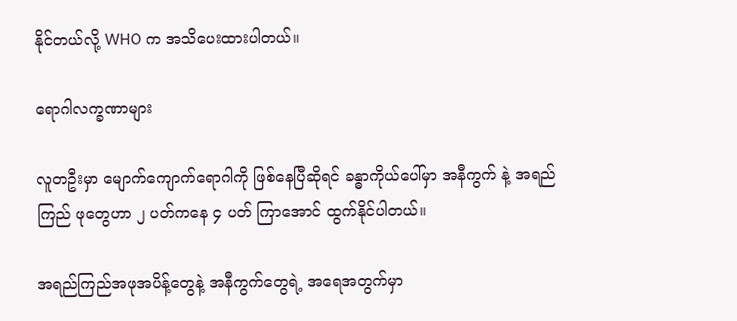နိုင်တယ်လို့ WHO က အသိပေးထားပါတယ်။

ရောဂါလက္ခဏာများ

လူတဦးမှာ မျောက်ကျောက်ရောဂါကို ဖြစ်နေပြီဆိုရင် ခန္ဓာကိုယ်ပေါ်မှာ အနီကွက် နဲ့ အရည်ကြည် ဖုတွေဟာ ၂ ပတ်ကနေ ၄ ပတ် ကြာအောင် ထွက်နိုင်ပါတယ်။

အရည်ကြည်အဖုအပိန့်တွေနဲ့ အနီကွက်တွေရဲ့ အရေအတွက်မှာ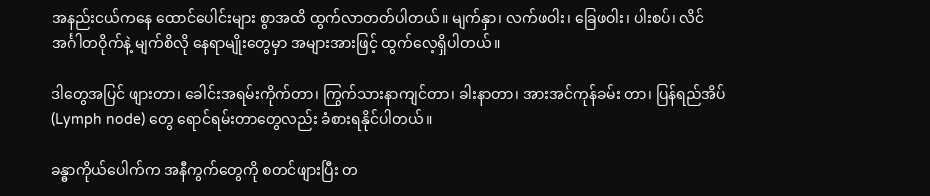အနည်းငယ်ကနေ ထောင်ပေါင်းများ စွာအထိ ထွက်လာတတ်ပါတယ်။ မျက်နှာ၊ လက်ဖဝါး၊ ခြေဖဝါး၊ ပါးစပ်၊ လိင်အင်္ဂါတဝိုက်နဲ့ မျက်စိလို နေရာမျိုးတွေမှာ အများအားဖြင့် ထွက်လေ့ရှိပါတယ်။

ဒါတွေအပြင် ဖျားတာ၊ ခေါင်းအရမ်းကိုက်တာ၊ ကြွက်သားနာကျင်တာ၊ ခါးနာတာ၊ အားအင်ကုန်ခမ်း တာ၊ ပြန်ရည်အိပ် (Lymph node) တွေ ရောင်ရမ်းတာတွေလည်း ခံစားရနိုင်ပါတယ်။

ခန္ဓာကိုယ်ပေါက်က အနီကွက်တွေကို စတင်ဖျားပြီး တ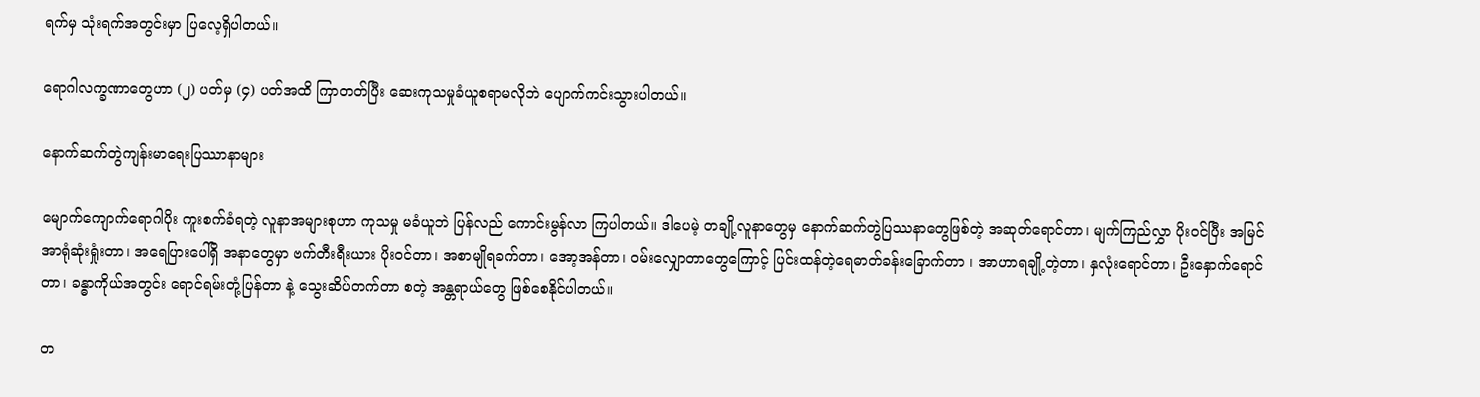ရက်မှ သုံးရက်အတွင်းမှာ ပြလေ့ရှိပါတယ်။

ရောဂါလက္ခဏာတွေဟာ (၂) ပတ်မှ (၄) ပတ်အထိ ကြာတတ်ပြီး ဆေးကုသမှုခံယူစရာမလိုဘဲ ပျောက်ကင်းသွားပါတယ်။

နောက်ဆက်တွဲကျန်းမာရေးပြဿာနာများ

မျောက်ကျောက်ရောဂါပိုး ကူးစက်ခံရတဲ့ လူနာအများစုဟာ ကုသမှု မခံယူဘဲ ပြန်လည် ကောင်းမွန်လာ ကြပါတယ်။ ဒါပေမဲ့ တချို့လူနာတွေမှ နောက်ဆက်တွဲပြဿနာတွေဖြစ်တဲ့ အဆုတ်ရောင်တာ၊ မျက်ကြည်လွှာ ပိုးဝင်ပြီး အမြင်အာရုံဆုံးရှုံးတာ၊ အရေပြားပေါ်ရှိ အနာတွေမှာ ဗက်တီးရီးယား ပိုးဝင်တာ၊ အစာမျိုရခက်တာ၊ အော့အန်တာ၊ ဝမ်းလျှောတာတွေကြောင့် ပြင်းထန်တဲ့ရေဓာတ်ခန်းခြောက်တာ ၊ အာဟာရချို့တဲ့တာ၊ နှလုံးရောင်တာ၊ ဦးနှောက်ရောင်တာ၊ ခန္ဓာကိုယ်အတွင်း ရောင်ရမ်းတုံ့ပြန်တာ နဲ့ သွေးဆိပ်တက်တာ စတဲ့ အန္တရာယ်တွေ ဖြစ်စေနိုင်ပါတယ်။

တ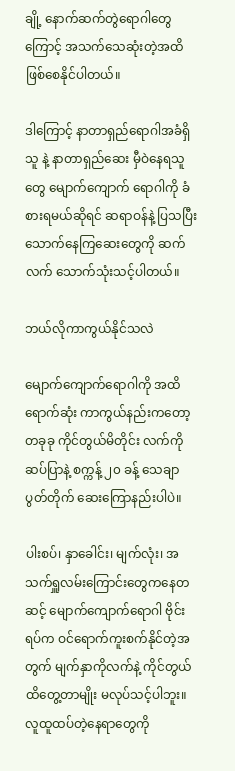ချို့ နောက်ဆက်တွဲရောဂါတွေကြောင့် အသက်သေဆုံးတဲ့အထိ ဖြစ်စေနိုင်ပါတယ်။

ဒါကြောင့် နာတာရှည်ရောဂါအခံရှိသူ နဲ့ နာတာရှည်ဆေး မှီဝဲနေရသူတွေ မျောက်ကျောက် ရောဂါကို ခံစားရမယ်ဆိုရင် ဆရာဝန်နဲ့ ပြသပြီး သောက်နေကြဆေးတွေကို ဆက်လက် သောက်သုံးသင့်ပါတယ်။

ဘယ်လိုကာကွယ်နိုင်သလဲ

မျောက်ကျောက်ရောဂါကို အထိရောက်ဆုံး ကာကွယ်နည်းကတော့ တခုခု ကိုင်တွယ်မိတိုင်း လက်ကို ဆပ်ပြာနဲ့ စက္ကန့် ၂၀ ခန့် သေချာပွတ်တိုက် ဆေးကြောနည်းပါပဲ။

ပါးစပ်၊ နှာခေါင်း၊ မျက်လုံး၊ အသက်ရှူလမ်းကြောင်းတွေကနေတဆင့် မျောက်ကျောက်ရောဂါ ဗိုင်းရပ်က ဝင်ရောက်ကူးစက်နိုင်တဲ့အတွက် မျက်နှာကိုလက်နဲ့ ကိုင်တွယ်ထိတွေ့တာမျိုး မလုပ်သင့်ပါဘူး။
လူထူထပ်တဲ့နေရာတွေကို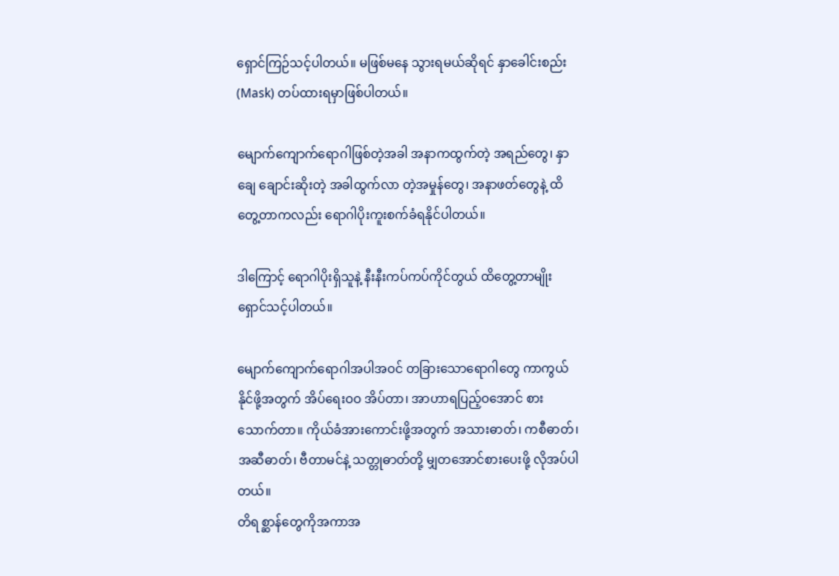ရှောင်ကြဉ်သင့်ပါတယ်။ မဖြစ်မနေ သွားရမယ်ဆိုရင် နှာခေါင်းစည်း (Mask) တပ်ထားရမှာဖြစ်ပါတယ်။

မျောက်ကျောက်ရောဂါဖြစ်တဲ့အခါ အနာကထွက်တဲ့ အရည်တွေ၊ နှာချေ ချောင်းဆိုးတဲ့ အခါထွက်လာ တဲ့အမှုန်တွေ၊ အနာဖတ်တွေနဲ့ ထိတွေ့တာကလည်း ရောဂါပိုးကူးစက်ခံရနိုင်ပါတယ်။

ဒါကြောင့် ရောဂါပိုးရှိသူနဲ့ နီးနီးကပ်ကပ်ကိုင်တွယ် ထိတွေ့တာမျိုး ရှောင်သင့်ပါတယ်။

မျောက်ကျောက်ရောဂါအပါအဝင် တခြားသောရောဂါတွေ ကာကွယ်နိုင်ဖို့အတွက် အိပ်ရေးဝဝ အိပ်တာ၊ အာဟာရပြည့်ဝအောင် စားသောက်တာ။ ကိုယ်ခံအားကောင်းဖို့အတွက် အသားဓာတ်၊ ကစီဓာတ်၊ အဆီဓာတ်၊ ဗီတာမင်နဲ့ သတ္တုဓာတ်တို့ မျှတအောင်စားပေးဖို့ လိုအပ်ပါတယ်။
တိရစ္ဆာန်တွေကိုအကာအ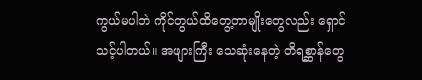ကွယ်မပါဘဲ ကိုင်တွယ်ထိတွေ့တာမျိုးတွေလည်း ရှောင်သင့်ပါတယ်။ အဖျားကြီး သေဆုံးနေတဲ့ တိရစ္ဆာန်တွေ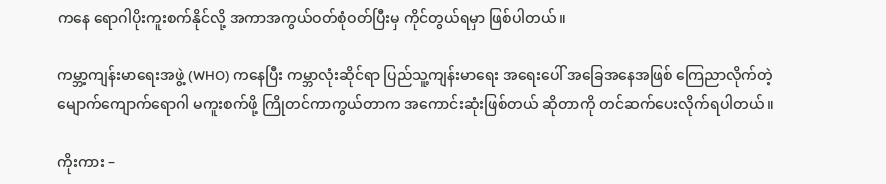ကနေ ရောဂါပိုးကူးစက်နိုင်လို့ အကာအကွယ်ဝတ်စုံဝတ်ပြီးမှ ကိုင်တွယ်ရမှာ ဖြစ်ပါတယ်။

ကမ္ဘာ့ကျန်းမာရေးအဖွဲ့ (WHO) ကနေပြီး ကမ္ဘာလုံးဆိုင်ရာ ပြည်သူ့ကျန်းမာရေး အရေးပေါ် အခြေအနေအဖြစ် ကြေညာလိုက်တဲ့ မျောက်ကျောက်ရောဂါ မကူးစက်ဖို့ ကြိုတင်ကာကွယ်တာက အကောင်းဆုံးဖြစ်တယ် ဆိုတာကို တင်ဆက်ပေးလိုက်ရပါတယ်။

ကိုးကား –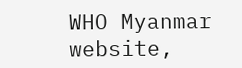WHO Myanmar website,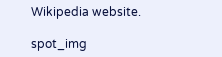Wikipedia website.

spot_img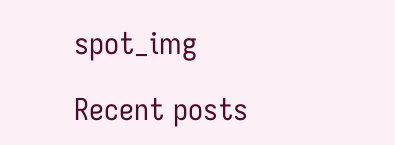spot_img

Recent posts